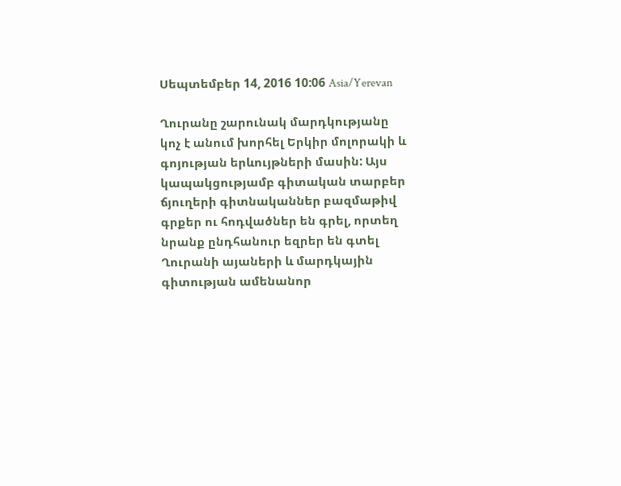Սեպտեմբեր 14, 2016 10:06 Asia/Yerevan

Ղուրանը շարունակ մարդկությանը կոչ է անում խորհել Երկիր մոլորակի և գոյության երևույթների մասին: Այս կապակցությամբ գիտական տարբեր ճյուղերի գիտնականներ բազմաթիվ գրքեր ու հոդվածներ են գրել, որտեղ նրանք ընդհանուր եզրեր են գտել Ղուրանի այաների և մարդկային գիտության ամենանոր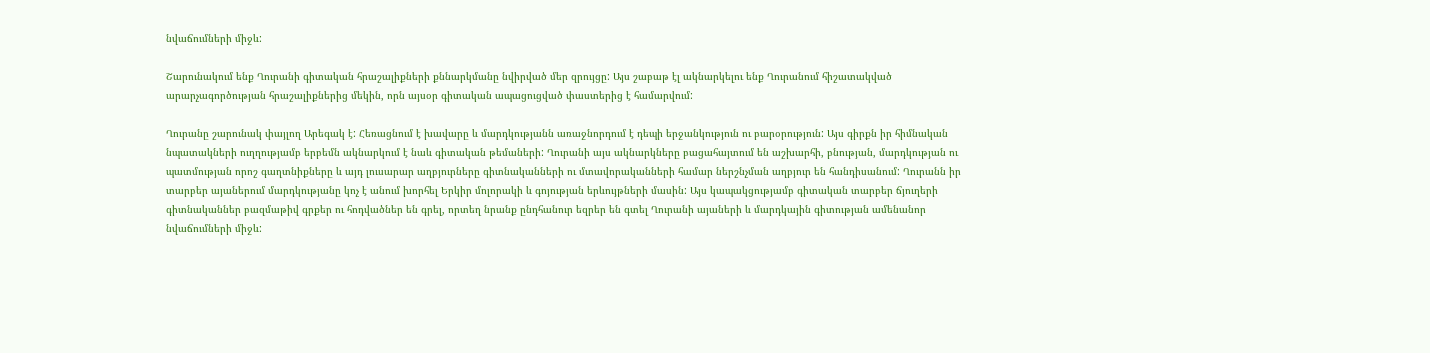նվաճումների միջև:

Շարունակում ենք Ղուրանի գիտական հրաշալիքների քննարկմանը նվիրված մեր զրույցը: Այս շաբաթ էլ ակնարկելու ենք Ղուրանում հիշատակված արարչագործության հրաշալիքներից մեկին, որն այսօր գիտական ապացուցված փաստերից է համարվում:

Ղուրանը շարունակ փայլող Արեգակ է: Հեռացնում է խավարը և մարդկությանն առաջնորդում է դեպի երջանկություն ու բարօրություն: Այս գիրքն իր հիմնական նպատակների ուղղությամբ երբեմն ակնարկում է նաև գիտական թեմաների: Ղուրանի այս ակնարկները բացահայտում են աշխարհի, բնության, մարդկության ու պատմության որոշ գաղտնիքները և այդ լուսարար աղբյուրները գիտնականների ու մտավորականների համար ներշնչման աղբյուր են հանդիսանում: Ղուրանն իր տարբեր այաներում մարդկությանը կոչ է անում խորհել Երկիր մոլորակի և գոյության երևույթների մասին: Այս կապակցությամբ գիտական տարբեր ճյուղերի գիտնականներ բազմաթիվ գրքեր ու հոդվածներ են գրել, որտեղ նրանք ընդհանուր եզրեր են գտել Ղուրանի այաների և մարդկային գիտության ամենանոր նվաճումների միջև: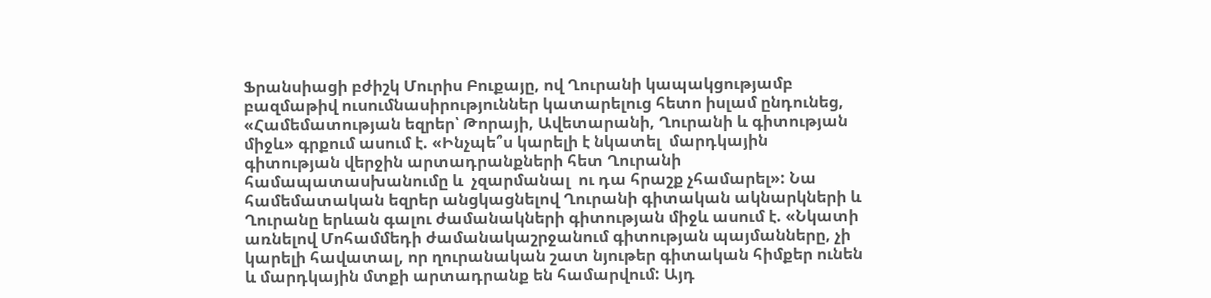Ֆրանսիացի բժիշկ Մուրիս Բուքայը, ով Ղուրանի կապակցությամբ բազմաթիվ ուսումնասիրություններ կատարելուց հետո իսլամ ընդունեց, «Համեմատության եզրեր՝ Թորայի, Ավետարանի, Ղուրանի և գիտության միջև» գրքում ասում է. «Ինչպե՞ս կարելի է նկատել  մարդկային գիտության վերջին արտադրանքների հետ Ղուրանի համապատասխանումը և  չզարմանալ  ու դա հրաշք չհամարել»: Նա համեմատական եզրեր անցկացնելով Ղուրանի գիտական ակնարկների և Ղուրանը երևան գալու ժամանակների գիտության միջև ասում է. «Նկատի առնելով Մոհամմեդի ժամանակաշրջանում գիտության պայմանները, չի կարելի հավատալ, որ ղուրանական շատ նյութեր գիտական հիմքեր ունեն և մարդկային մտքի արտադրանք են համարվում: Այդ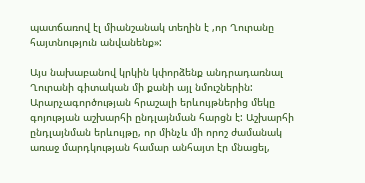պատճառով էլ միանշանակ տեղին է ,որ Ղուրանը  հայտնություն անվանենք»:

Այս նախաբանով կրկին կփորձենք անդրադառնալ Ղուրանի գիտական մի քանի այլ նմուշներին: Արարչագործության հրաշալի երևույթներից մեկը գոյության աշխարհի ընդլայնման հարցն է: Աշխարհի ընդլայնման երևույթը, որ մինչև մի որոշ ժամանակ առաջ մարդկության համար անհայտ էր մնացել,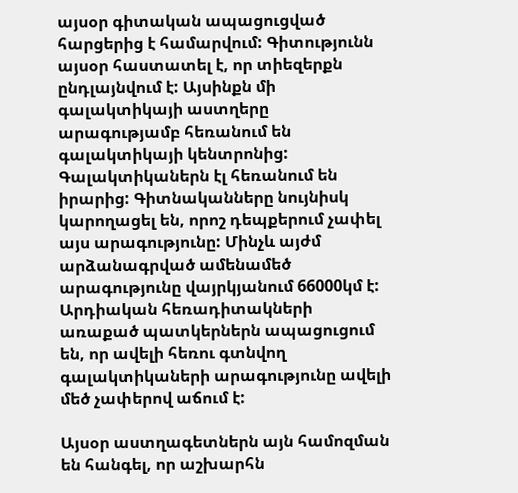այսօր գիտական ապացուցված հարցերից է համարվում: Գիտությունն այսօր հաստատել է, որ տիեզերքն ընդլայնվում է: Այսինքն մի գալակտիկայի աստղերը արագությամբ հեռանում են գալակտիկայի կենտրոնից: Գալակտիկաներն էլ հեռանում են իրարից: Գիտնականները նույնիսկ կարողացել են, որոշ դեպքերում չափել այս արագությունը: Մինչև այժմ արձանագրված ամենամեծ արագությունը վայրկյանում 66000կմ է: Արդիական հեռադիտակների առաքած պատկերներն ապացուցում են, որ ավելի հեռու գտնվող գալակտիկաների արագությունը ավելի մեծ չափերով աճում է:

Այսօր աստղագետներն այն համոզման են հանգել, որ աշխարհն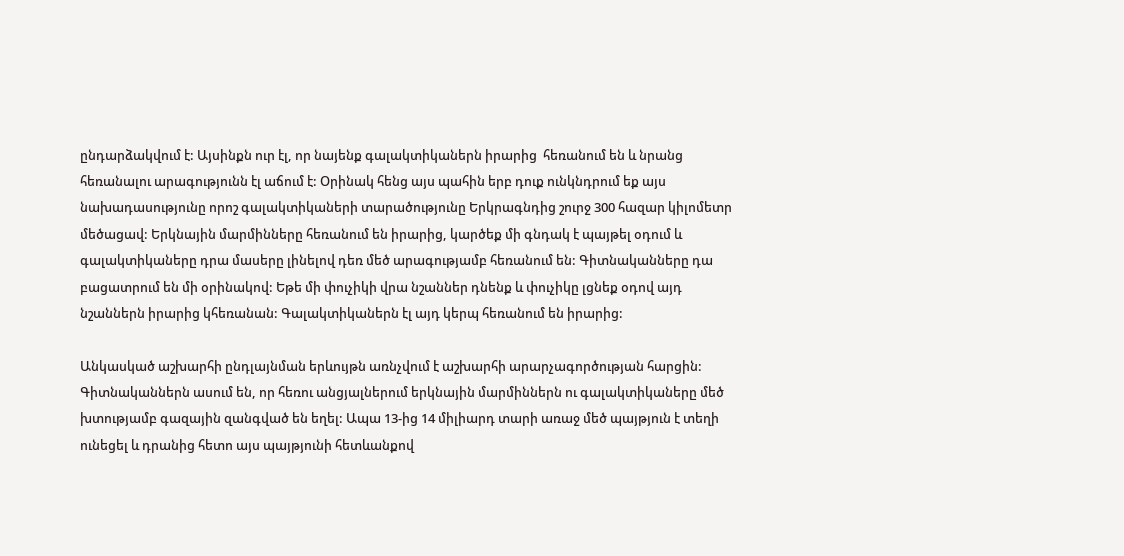ընդարձակվում է: Այսինքն ուր էլ, որ նայենք գալակտիկաներն իրարից  հեռանում են և նրանց հեռանալու արագությունն էլ աճում է: Օրինակ հենց այս պահին երբ դուք ունկնդրում եք այս նախադասությունը որոշ գալակտիկաների տարածությունը Երկրագնդից շուրջ 300 հազար կիլոմետր մեծացավ: Երկնային մարմինները հեռանում են իրարից, կարծեք մի գնդակ է պայթել օդում և գալակտիկաները դրա մասերը լինելով դեռ մեծ արագությամբ հեռանում են: Գիտնականները դա բացատրում են մի օրինակով: Եթե մի փուչիկի վրա նշաններ դնենք և փուչիկը լցնեք օդով այդ նշաններն իրարից կհեռանան: Գալակտիկաներն էլ այդ կերպ հեռանում են իրարից:

Անկասկած աշխարհի ընդլայնման երևույթն առնչվում է աշխարհի արարչագործության հարցին: Գիտնականներն ասում են, որ հեռու անցյալներում երկնային մարմիններն ու գալակտիկաները մեծ խտությամբ գազային զանգված են եղել: Ապա 13-ից 14 միլիարդ տարի առաջ մեծ պայթյուն է տեղի ունեցել և դրանից հետո այս պայթյունի հետևանքով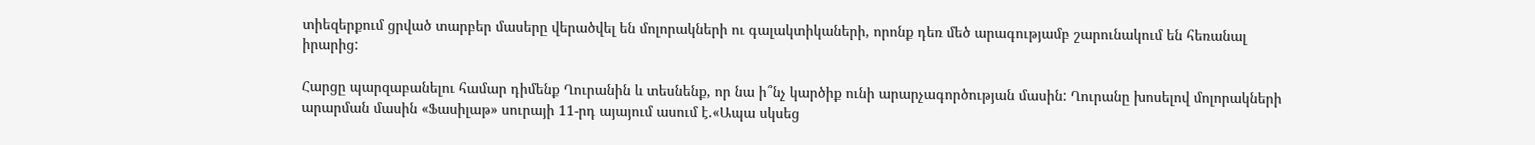տիեզերքում ցրված տարբեր մասերը վերածվել են մոլորակների ու գալակտիկաների, որոնք դեռ մեծ արագությամբ շարունակում են հեռանալ իրարից:

Հարցը պարզաբանելու համար դիմենք Ղուրանին և տեսնենք, որ նա ի՞նչ կարծիք ունի արարչագործության մասին: Ղուրանը խոսելով մոլորակների արարման մասին «Ֆասիլաթ» սուրայի 11-րդ այայում ասում է.«Ապա սկսեց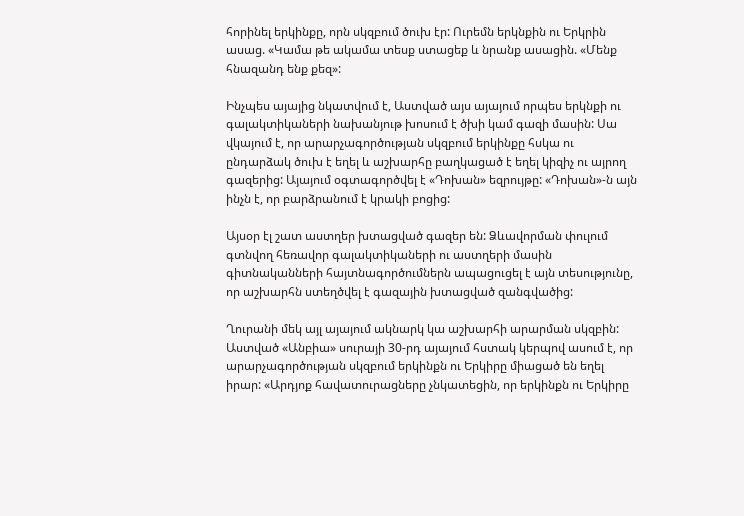հորինել երկինքը, որն սկզբում ծուխ էր: Ուրեմն երկնքին ու Երկրին ասաց. «Կամա թե ակամա տեսք ստացեք և նրանք ասացին. «Մենք հնազանդ ենք քեզ»:

Ինչպես այայից նկատվում է, Աստված այս այայում որպես երկնքի ու գալակտիկաների նախանյութ խոսում է ծխի կամ գազի մասին: Սա վկայում է, որ արարչագործության սկզբում երկինքը հսկա ու ընդարձակ ծուխ է եղել և աշխարհը բաղկացած է եղել կիզիչ ու այրող գազերից: Այայում օգտագործվել է «Դոխան» եզրույթը: «Դոխան»-ն այն ինչն է, որ բարձրանում է կրակի բոցից:

Այսօր էլ շատ աստղեր խտացված գազեր են: Ձևավորման փուլում գտնվող հեռավոր գալակտիկաների ու աստղերի մասին  գիտնականների հայտնագործումներն ապացուցել է այն տեսությունը, որ աշխարհն ստեղծվել է գազային խտացված զանգվածից:

Ղուրանի մեկ այլ այայում ակնարկ կա աշխարհի արարման սկզբին: Աստված «Անբիա» սուրայի 30-րդ այայում հստակ կերպով ասում է, որ արարչագործության սկզբում երկինքն ու Երկիրը միացած են եղել իրար: «Արդյոք հավատուրացները չնկատեցին, որ երկինքն ու Երկիրը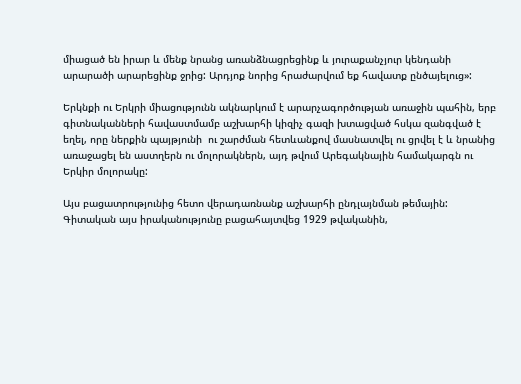միացած են իրար և մենք նրանց առանձնացրեցինք և յուրաքանչյուր կենդանի արարածի արարեցինք ջրից: Արդյոք նորից հրաժարվում եք հավատք ընծայելուց»:

Երկնքի ու Երկրի միացությունն ակնարկում է արարչագործության առաջին պահին, երբ գիտնականների հավաստմամբ աշխարհի կիզիչ գազի խտացված հսկա զանգված է եղել, որը ներքին պայթյունի  ու շարժման հետևանքով մասնատվել ու ցրվել է և նրանից առաջացել են աստղերն ու մոլորակներն, այդ թվում Արեգակնային համակարգն ու Երկիր մոլորակը:

Այս բացատրությունից հետո վերադառնանք աշխարհի ընդլայնման թեմային: Գիտական այս իրականությունը բացահայտվեց 1929 թվականին,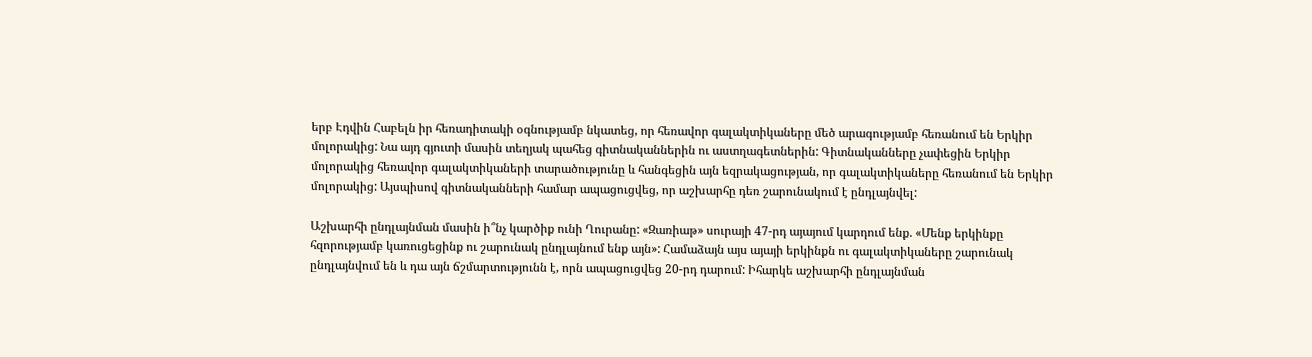երբ Էդվին Հաբելն իր հեռադիտակի օգնությամբ նկատեց, որ հեռավոր գալակտիկաները մեծ արագությամբ հեռանում են Երկիր մոլորակից: Նա այդ գյուտի մասին տեղյակ պահեց գիտնականներին ու աստղագետներին: Գիտնականները չափեցին Երկիր մոլորակից հեռավոր գալակտիկաների տարածությունը և հանգեցին այն եզրակացության, որ գալակտիկաները հեռանում են Երկիր մոլորակից: Այսպիսով գիտնականների համար ապացուցվեց, որ աշխարհը դեռ շարունակում է ընդլայնվել:

Աշխարհի ընդլայնման մասին ի՞նչ կարծիք ունի Ղուրանը: «Զառիաթ» սուրայի 47-րդ այայում կարդում ենք. «Մենք երկինքը հզորությամբ կառուցեցինք ու շարունակ ընդլայնում ենք այն»: Համաձայն այս այայի երկինքն ու գալակտիկաները շարունակ ընդլայնվում են և դա այն ճշմարտությունն է, որն ապացուցվեց 20-րդ դարում: Իհարկե աշխարհի ընդլայնման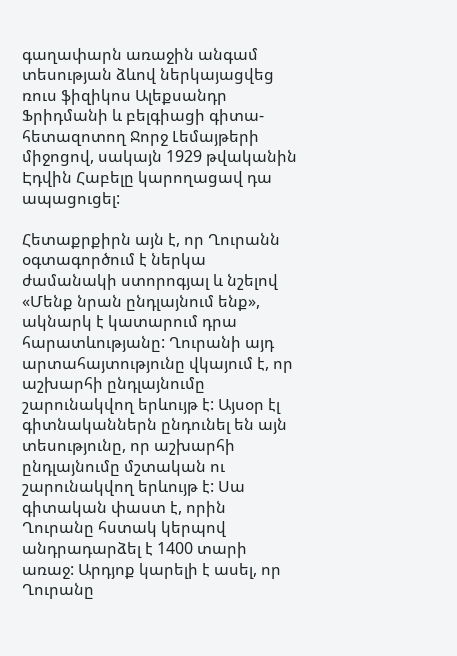գաղափարն առաջին անգամ տեսության ձևով ներկայացվեց ռուս ֆիզիկոս Ալեքսանդր Ֆրիդմանի և բելգիացի գիտա-հետազոտող Ջորջ Լեմայթերի միջոցով, սակայն 1929 թվականին Էդվին Հաբելը կարողացավ դա ապացուցել:

Հետաքրքիրն այն է, որ Ղուրանն օգտագործում է ներկա ժամանակի ստորոգյալ և նշելով «Մենք նրան ընդլայնում ենք», ակնարկ է կատարում դրա հարատևությանը: Ղուրանի այդ արտահայտությունը վկայում է, որ աշխարհի ընդլայնումը շարունակվող երևույթ է: Այսօր էլ գիտնականներն ընդունել են այն տեսությունը, որ աշխարհի ընդլայնումը մշտական ու շարունակվող երևույթ է: Սա գիտական փաստ է, որին Ղուրանը հստակ կերպով անդրադարձել է 1400 տարի առաջ: Արդյոք կարելի է ասել, որ Ղուրանը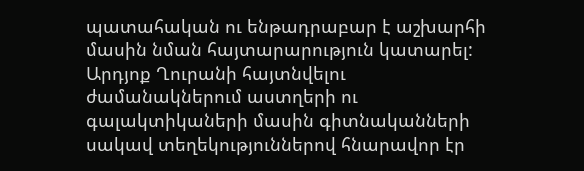պատահական ու ենթադրաբար է աշխարհի մասին նման հայտարարություն կատարել: Արդյոք Ղուրանի հայտնվելու ժամանակներում աստղերի ու գալակտիկաների մասին գիտնականների սակավ տեղեկություններով հնարավոր էր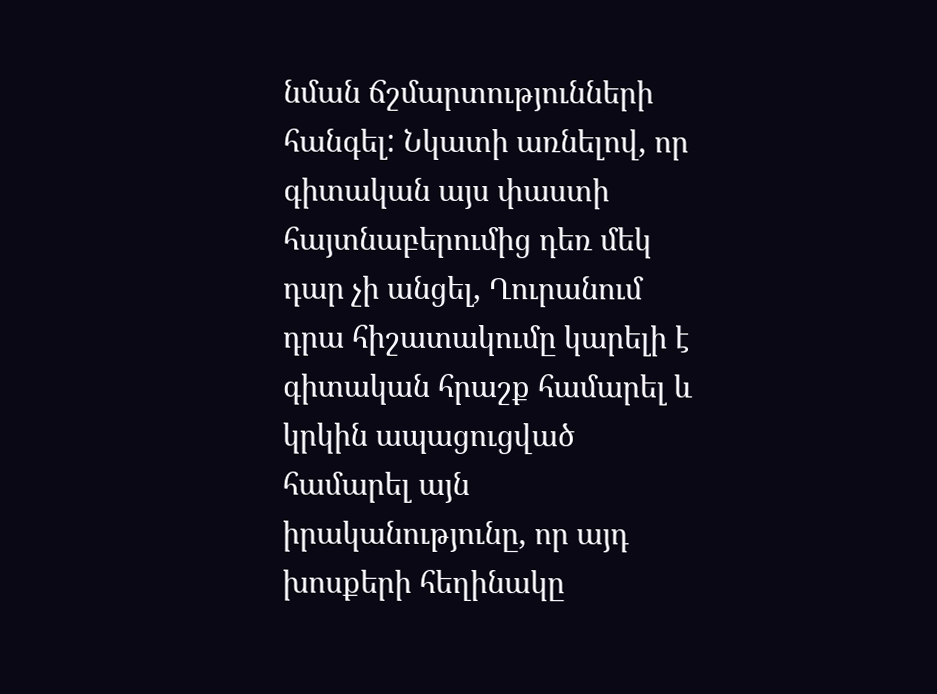նման ճշմարտությունների հանգել: Նկատի առնելով, որ գիտական այս փաստի հայտնաբերումից դեռ մեկ դար չի անցել, Ղուրանում դրա հիշատակումը կարելի է գիտական հրաշք համարել և կրկին ապացուցված համարել այն իրականությունը, որ այդ խոսքերի հեղինակը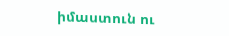իմաստուն ու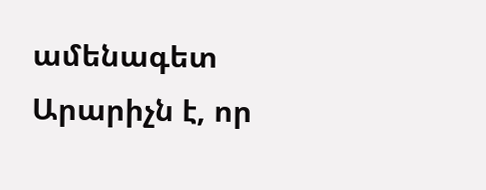ամենագետ Արարիչն է, որ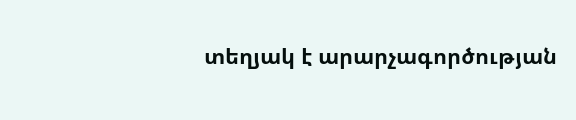տեղյակ է արարչագործության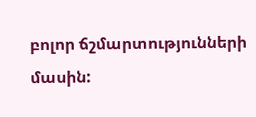բոլոր ճշմարտությունների մասին: